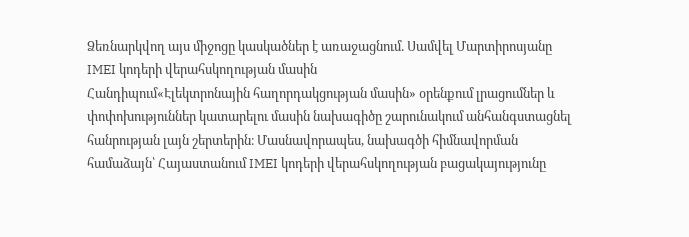Ձեռնարկվող այս միջոցը կասկածներ է առաջացնում. Սամվել Մարտիրոսյանը IMEI կոդերի վերահսկողության մասին
Հանդիպում«Էլեկտրոնային հաղորդակցության մասին» օրենքում լրացումներ և փոփոխություններ կատարելու մասին նախագիծը շարունակում անհանգստացնել հանրության լայն շերտերին։ Մասնավորապես, նախագծի հիմնավորման համաձայն՝ Հայաստանում IMEI կոդերի վերահսկողության բացակայությունը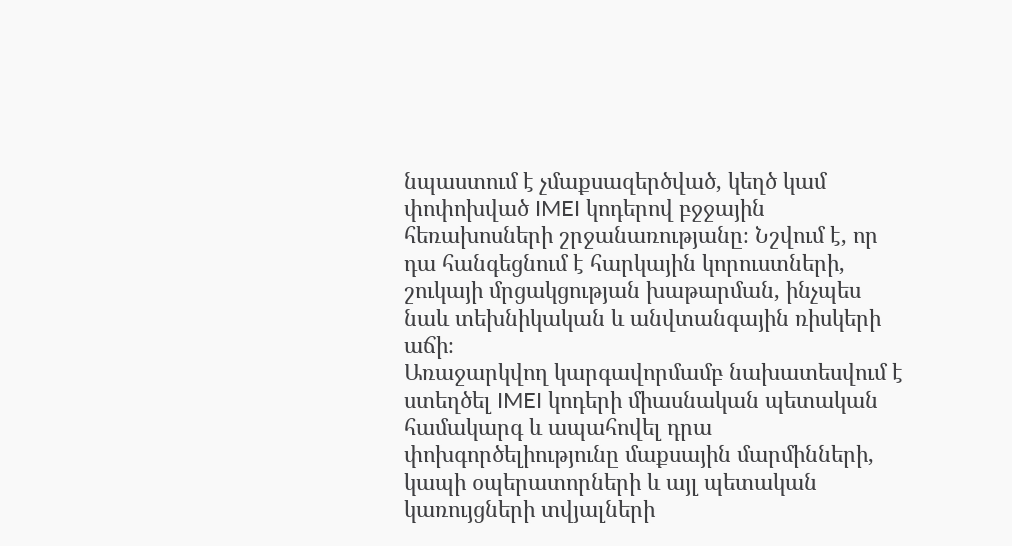նպաստում է չմաքսազերծված, կեղծ կամ փոփոխված IMEI կոդերով բջջային հեռախոսների շրջանառությանը։ Նշվում է, որ դա հանգեցնում է հարկային կորուստների, շուկայի մրցակցության խաթարման, ինչպես նաև տեխնիկական և անվտանգային ռիսկերի աճի։
Առաջարկվող կարգավորմամբ նախատեսվում է ստեղծել IMEI կոդերի միասնական պետական համակարգ և ապահովել դրա փոխգործելիությունը մաքսային մարմինների, կապի օպերատորների և այլ պետական կառույցների տվյալների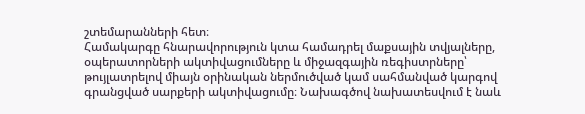շտեմարանների հետ։
Համակարգը հնարավորություն կտա համադրել մաքսային տվյալները, օպերատորների ակտիվացումները և միջազգային ռեգիստրները՝ թույլատրելով միայն օրինական ներմուծված կամ սահմանված կարգով գրանցված սարքերի ակտիվացումը։ Նախագծով նախատեսվում է նաև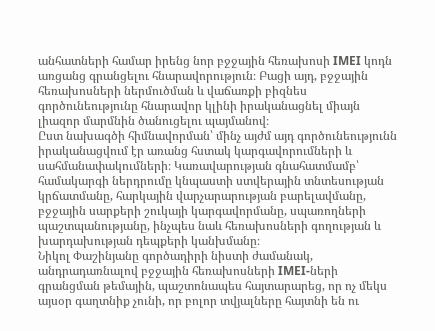անհատների համար իրենց նոր բջջային հեռախոսի IMEI կոդն առցանց գրանցելու հնարավորություն։ Բացի այդ, բջջային հեռախոսների ներմուծման և վաճառքի բիզնես գործունեությունը հնարավոր կլինի իրականացնել միայն լիազոր մարմնին ծանուցելու պայմանով։
Ըստ նախագծի հիմնավորման՝ մինչ այժմ այդ գործունեությունն իրականացվում էր առանց հստակ կարգավորումների և սահմանափակումների։ Կառավարության գնահատմամբ՝ համակարգի ներդրումը կնպաստի ստվերային տնտեսության կրճատմանը, հարկային վարչարարության բարելավմանը, բջջային սարքերի շուկայի կարգավորմանը, սպառողների պաշտպանությանը, ինչպես նաև հեռախոսների գողության և խարդախության դեպքերի կանխմանը։
Նիկոլ Փաշինյանը գործադիրի նիստի ժամանակ, անդրադառնալով բջջային հեռախոսների IMEI-ների գրանցման թեմային, պաշտոնապես հայտարարեց, որ ոչ մեկս այսօր գաղտնիք չունի, որ բոլոր տվյալները հայտնի են ու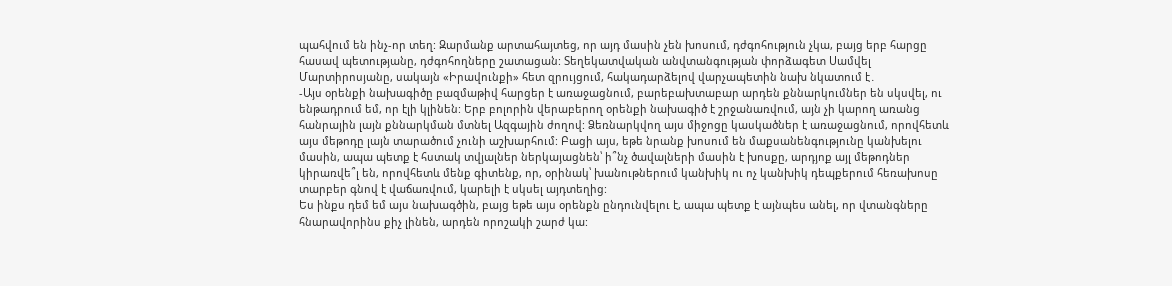պահվում են ինչ-որ տեղ: Զարմանք արտահայտեց, որ այդ մասին չեն խոսում, դժգոհություն չկա, բայց երբ հարցը հասավ պետությանը, դժգոհողները շատացան: Տեղեկատվական անվտանգության փորձագետ Սամվել Մարտիրոսյանը, սակայն «Իրավունքի» հետ զրույցում, հակադարձելով վարչապետին նախ նկատում է․
-Այս օրենքի նախագիծը բազմաթիվ հարցեր է առաջացնում, բարեբախտաբար արդեն քննարկումներ են սկսվել, ու ենթադրում եմ, որ էլի կլինեն: Երբ բոլորին վերաբերող օրենքի նախագիծ է շրջանառվում, այն չի կարող առանց հանրային լայն քննարկման մտնել Ազգային ժողով: Ձեռնարկվող այս միջոցը կասկածներ է առաջացնում, որովհետև այս մեթոդը լայն տարածում չունի աշխարհում: Բացի այս, եթե նրանք խոսում են մաքսանենգությունը կանխելու մասին, ապա պետք է հստակ տվյալներ ներկայացնեն՝ ի՞նչ ծավալների մասին է խոսքը, արդյոք այլ մեթոդներ կիրառվե՞լ են, որովհետև մենք գիտենք, որ, օրինակ՝ խանութներում կանխիկ ու ոչ կանխիկ դեպքերում հեռախոսը տարբեր գնով է վաճառվում, կարելի է սկսել այդտեղից:
Ես ինքս դեմ եմ այս նախագծին, բայց եթե այս օրենքն ընդունվելու է, ապա պետք է այնպես անել, որ վտանգները հնարավորինս քիչ լինեն, արդեն որոշակի շարժ կա: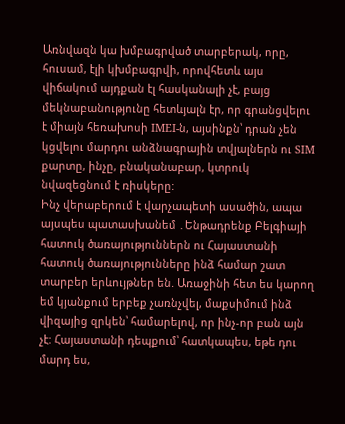Առնվազն կա խմբագրված տարբերակ, որը, հուսամ, էլի կխմբագրվի, որովհետև այս վիճակում այդքան էլ հասկանալի չէ, բայց մեկնաբանությունը հետևյալն էր, որ գրանցվելու է միայն հեռախոսի IMEI-ն, այսինքն՝ դրան չեն կցվելու մարդու անձնագրային տվյալներն ու SIM քարտը, ինչը, բնականաբար, կտրուկ նվազեցնում է ռիսկերը:
Ինչ վերաբերում է վարչապետի ասածին, ապա այսպես պատասխանեմ ․Ենթադրենք Բելգիայի հատուկ ծառայություններն ու Հայաստանի հատուկ ծառայությունները ինձ համար շատ տարբեր երևույթներ են. Առաջինի հետ ես կարող եմ կյանքում երբեք չառնչվել, մաքսիմում ինձ վիզայից զրկեն՝ համարելով, որ ինչ-որ բան այն չէ: Հայաստանի դեպքում՝ հատկապես, եթե դու մարդ ես,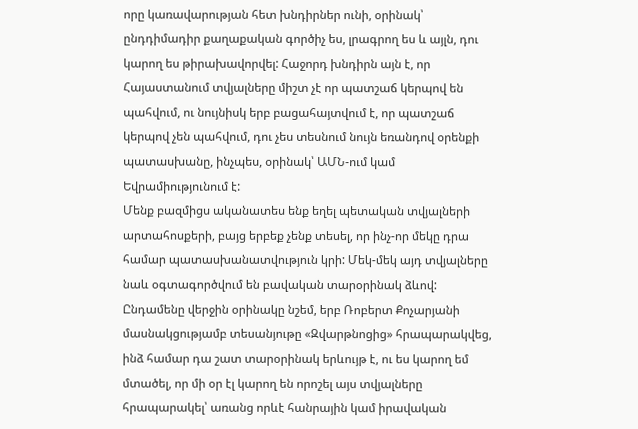որը կառավարության հետ խնդիրներ ունի, օրինակ՝ ընդդիմադիր քաղաքական գործիչ ես, լրագրող ես և այլն, դու կարող ես թիրախավորվել: Հաջորդ խնդիրն այն է, որ Հայաստանում տվյալները միշտ չէ որ պատշաճ կերպով են պահվում, ու նույնիսկ երբ բացահայտվում է, որ պատշաճ կերպով չեն պահվում, դու չես տեսնում նույն եռանդով օրենքի պատասխանը, ինչպես, օրինակ՝ ԱՄՆ-ում կամ Եվրամիությունում է:
Մենք բազմիցս ականատես ենք եղել պետական տվյալների արտահոսքերի, բայց երբեք չենք տեսել, որ ինչ-որ մեկը դրա համար պատասխանատվություն կրի: Մեկ-մեկ այդ տվյալները նաև օգտագործվում են բավական տարօրինակ ձևով: Ընդամենը վերջին օրինակը նշեմ, երբ Ռոբերտ Քոչարյանի մասնակցությամբ տեսանյութը «Զվարթնոցից» հրապարակվեց, ինձ համար դա շատ տարօրինակ երևույթ է, ու ես կարող եմ մտածել, որ մի օր էլ կարող են որոշել այս տվյալները հրապարակել՝ առանց որևէ հանրային կամ իրավական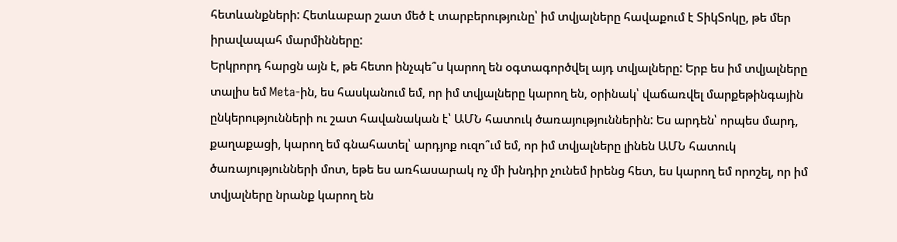հետևանքների: Հետևաբար շատ մեծ է տարբերությունը՝ իմ տվյալները հավաքում է ՏիկՏոկը, թե մեր իրավապահ մարմինները:
Երկրորդ հարցն այն է, թե հետո ինչպե՞ս կարող են օգտագործվել այդ տվյալները: Երբ ես իմ տվյալները տալիս եմ Meta-ին, ես հասկանում եմ, որ իմ տվյալները կարող են, օրինակ՝ վաճառվել մարքեթինգային ընկերությունների ու շատ հավանական է՝ ԱՄՆ հատուկ ծառայություններին: Ես արդեն՝ որպես մարդ, քաղաքացի, կարող եմ գնահատել՝ արդյոք ուզո՞ւմ եմ, որ իմ տվյալները լինեն ԱՄՆ հատուկ ծառայությունների մոտ, եթե ես առհասարակ ոչ մի խնդիր չունեմ իրենց հետ, ես կարող եմ որոշել, որ իմ տվյալները նրանք կարող են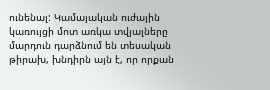ունենալ: Կամայական ուժային կառույցի մոտ առկա տվյալները մարդուն դարձնում են տեսական թիրախ, խնդիրն այն է, որ որքան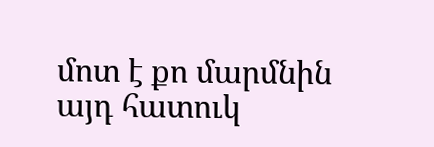մոտ է քո մարմնին այդ հատուկ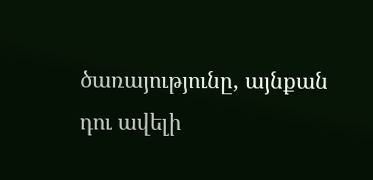ծառայությունը, այնքան դու ավելի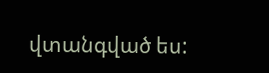վտանգված ես: